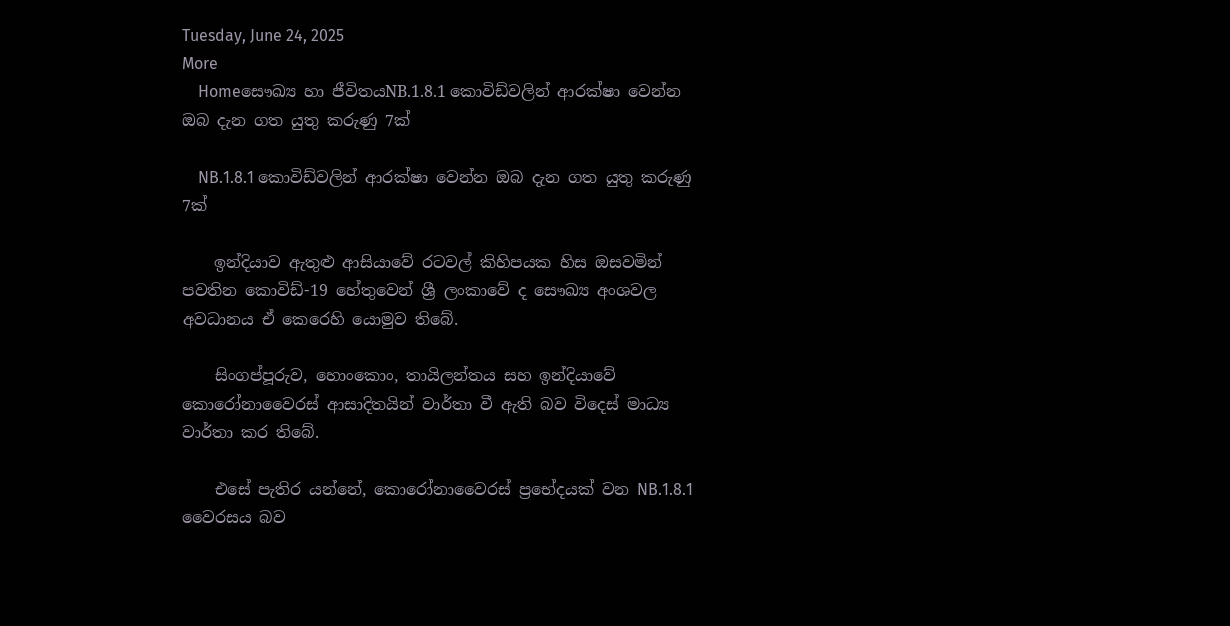Tuesday, June 24, 2025
More
    Homeසෞඛ්‍ය හා ජීවිතයNB.1.8.1 කොවිඩ්වලින් ආරක්ෂා වෙන්න ඔබ දැන ගත යුතු කරුණු 7ක්

    NB.1.8.1 කොවිඩ්වලින් ආරක්ෂා වෙන්න ඔබ දැන ගත යුතු කරුණු 7ක්

    ඉන්දියාව ඇතුළු ආසියාවේ රටවල් කිහිපයක හිස ඔසවමින් පවතින කොවිඩ්-19 හේතුවෙන් ශ්‍රී ලංකාවේ ද සෞඛ්‍ය අංශවල අවධානය ඒ කෙරෙහි යොමුව තිබේ.

    සිංගප්පූරුව, හොංකොං, තායිලන්තය සහ ඉන්දියාවේ කොරෝනාවෛරස් ආසාදිතයින් වාර්තා වී ඇති බව විදෙස් මාධ්‍ය වාර්තා කර තිබේ.

    එසේ පැතිර යන්නේ, කොරෝනාවෛරස් ප්‍රභේදයක් වන NB.1.8.1 වෛරසය බව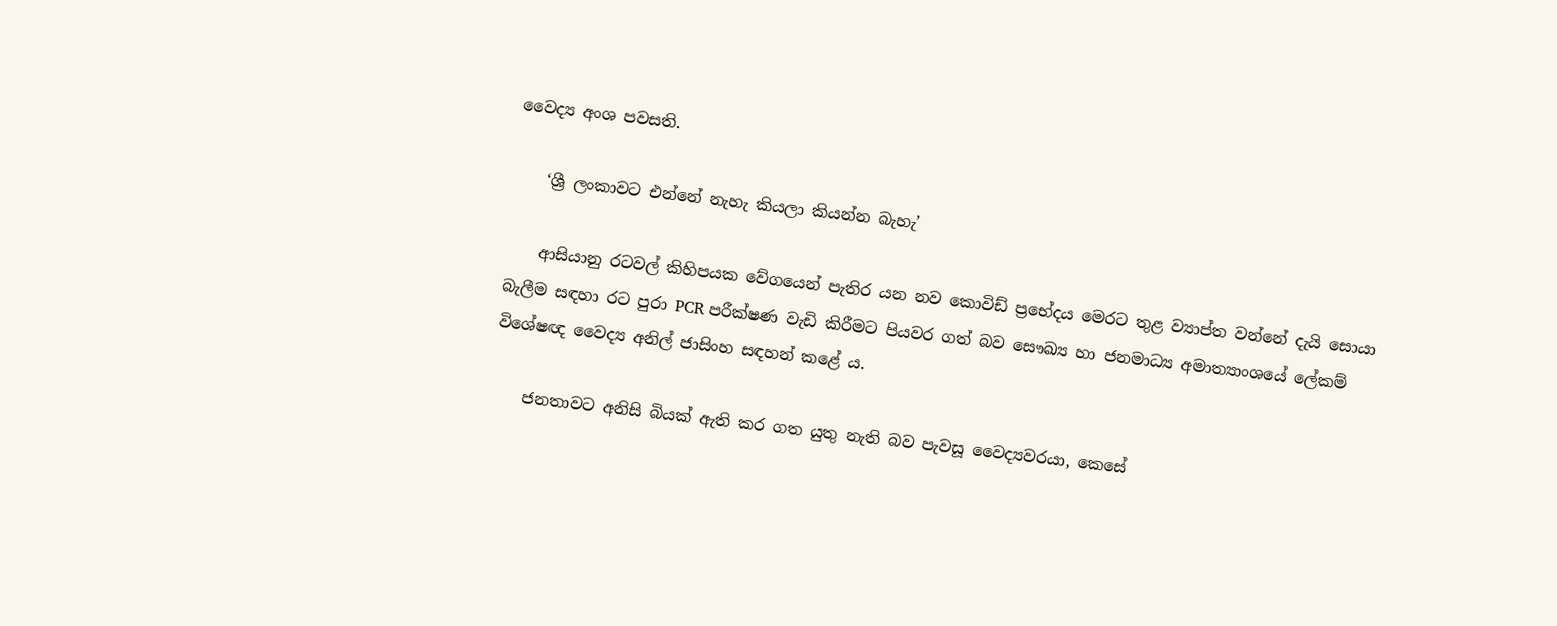වෛද්‍ය අංශ පවසති.

    ‘ශ්‍රී ලංකාවට එන්නේ නැහැ කියලා කියන්න බැහැ’

    ආසියානු රටවල් කිහිපයක වේගයෙන් පැතිර යන නව කොවිඩ් ප්‍රභේදය මෙරට තුළ ව්‍යාප්ත වන්නේ දැයි සොයා බැලීම සඳහා රට පුරා PCR පරීක්ෂණ වැඩි කිරීමට පියවර ගත් බව සෞඛ්‍ය හා ජනමාධ්‍ය අමාත්‍යාංශයේ ලේකම් විශේෂඥ වෛද්‍ය අනිල් ජාසිංහ සඳහන් කළේ ය.

    ජනතාවට අනිසි බියක් ඇති කර ගත යුතු නැති බව පැවසූ වෛද්‍යවරයා, කෙසේ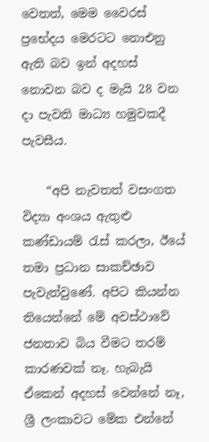වෙතත්, මෙම වෛරස් ප්‍රභේදය මෙරටට නොඑනු ඇති බව ඉන් අදහස් නොවන බව ද මැයි 28 වන දා පැවති මාධ්‍ය හමුවකදී පැවසීය.

    “අපි නැවතත් වසංගත විද්‍යා අංශය ඇතුළු කණ්ඩායම් රැස් කරලා, ඊයේ තමා ප්‍රධාන සාකච්ඡාව පැවැත්වුණේ. අපිට කියන්න තියෙන්නේ මේ අවස්ථාවේ ජනතාව බිය වීමට තරම් කාරණවක් නෑ. හැබැයි ඒකෙන් අදහස් වෙන්නේ නෑ, ශ්‍රී ලංකාවට මේක එන්නේ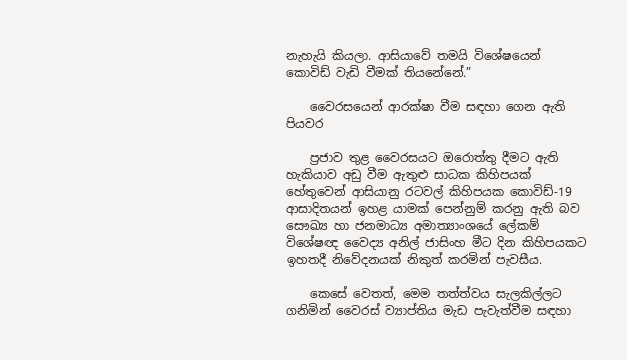නැහැයි කියලා. ආසියාවේ තමයි විශේෂයෙන් කොවිඩ් වැඩි වීමක් තියනේනේ.”

    වෛරසයෙන් ආරක්ෂා වීම සඳහා ගෙන ඇති පියවර

    ප්‍රජාව තුළ වෛරසයට ඔරොත්තු දීමට ඇති හැකියාව අඩු වීම ඇතුළු සාධක කිහිපයක් හේතුවෙන් ආසියානු රටවල් කිහිපයක කොවිඩ්-19 ආසාදිතයන් ඉහළ යාමක් පෙන්නුම් කරනු ඇති බව සෞඛ්‍ය හා ජනමාධ්‍ය අමාත්‍යාංශයේ ලේකම් විශේෂඥ වෛද්‍ය අනිල් ජාසිංහ මීට දින කිහිපයකට ඉහතදී නිවේදනයක් නිකුත් කරමින් පැවසීය.

    කෙසේ වෙතත්, මෙම තත්ත්වය සැලකිල්ලට ගනිමින් වෛරස් ව්‍යාප්තිය මැඩ පැවැත්වීම සඳහා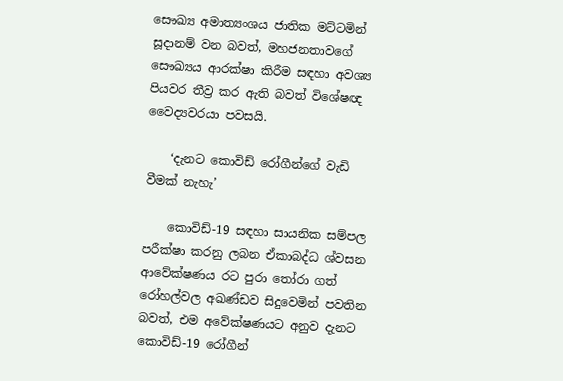සෞඛ්‍ය අමාත්‍යංශය ජාතික මට්ටමින් සූදානම් වන බවත්, මහජනතාවගේ සෞඛ්‍යය ආරක්ෂා කිරීම සඳහා අවශ්‍ය පියවර තීව්‍ර කර ඇති බවත් විශේෂඥ වෛද්‍යවරයා පවසයි.

    ‘දැනට කොවිඩ් රෝගීන්ගේ වැඩි වීමක් නැහැ’

    කොවිඩ්-19 සඳහා සායනික සම්පල පරීක්ෂා කරනු ලබන ඒකාබද්ධ ශ්වසන ආවේක්ෂණය රට පුරා තෝරා ගත් රෝහල්වල අඛණ්ඩව සිදුවෙමින් පවතින බවත්, එම අවේක්ෂණයට අනුව දැනට කොවිඩ්-19 රෝගීන්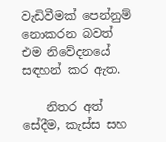වැඩිවීමක් පෙන්නුම් නොකරන බවත් එම නිවේදනයේ සඳහන් කර ඇත.

    නිතර අත් සේදීම, කැස්ස සහ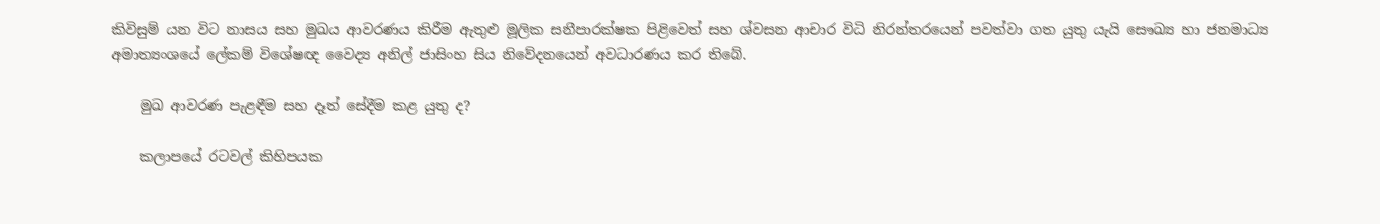කිවිසුම් යන විට නාසය සහ මුඛය ආවරණය කිරීම ඇතුළු මූලික සනීපාරක්ෂක පිළිවෙත් සහ ශ්වසන ආචාර විධි නිරන්තරයෙන් පවත්වා ගත යුතු යැයි සෞඛ්‍ය හා ජනමාධ්‍ය අමාත්‍යංශයේ ලේකම් විශේෂඥ වෛද්‍ය අනිල් ජාසිංහ සිය නිවේදනයෙන් අවධාරණය කර තිබේ.

    මුඛ ආවරණ පැළඳීම සහ දෑත් සේදීම කළ යුතු ද?

    කලාපයේ රටවල් කිහිපයක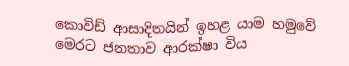කොවිඩ් ආසාදිතයින් ඉහළ යාම හමුවේ මෙරට ජනතාව ආරක්ෂා විය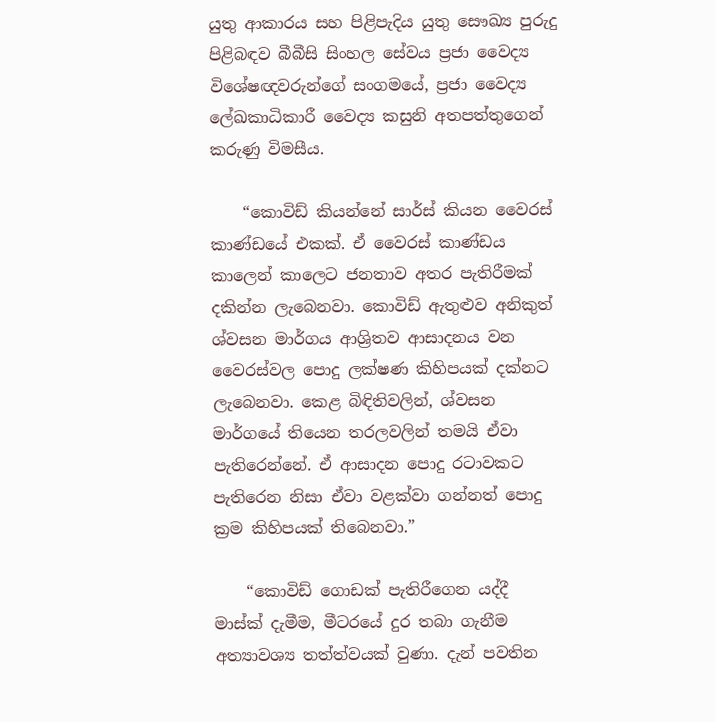යුතු ආකාරය සහ පිළිපැදිය යුතු සෞඛ්‍ය පුරුදු පිළිබඳව බීබීසි සිංහල සේවය ප්‍රජා වෛද්‍ය විශේෂඥවරුන්ගේ සංගමයේ, ප්‍රජා වෛද්‍ය ලේඛකාධිකාරී වෛද්‍ය කසුනි අතපත්තුගෙන් කරුණු විමසීය.

    “කොවිඩ් කියන්නේ සාර්ස් කියන වෛරස් කාණ්ඩයේ එකක්. ඒ වෛරස් කාණ්ඩය කාලෙන් කාලෙට ජනතාව අතර පැතිරීමක් දකින්න ලැබෙනවා. කොවිඩ් ඇතුළුව අනිකුත් ශ්වසන මාර්ගය ආශ්‍රිතව ආසාදනය වන වෛරස්වල පොදු ලක්ෂණ කිහිපයක් දක්නට ලැබෙනවා. කෙළ බිඳිතිවලින්, ශ්වසන මාර්ගයේ තියෙන තරලවලින් තමයි ඒවා පැතිරෙන්නේ. ඒ ආසාදන පොදු රටාවකට පැතිරෙන නිසා ඒවා වළක්වා ගන්නත් පොදු ක්‍රම කිහිපයක් තිබෙනවා.”

    “කොවිඩ් ගොඩක් පැතිරීගෙන යද්දී මාස්ක් දැමීම, මීටරයේ දුර තබා ගැනීම අත්‍යාවශ්‍ය තත්ත්වයක් වුණා. දැන් පවතින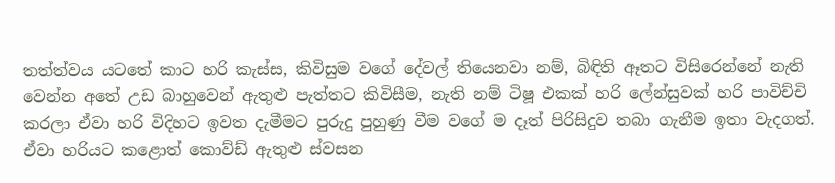තත්ත්වය යටතේ කාට හරි කැස්ස, කිවිසුම වගේ දේවල් තියෙනවා නම්, බිඳිති ඈතට විසිරෙන්නේ නැති වෙන්න අතේ උඩ බාහුවෙන් ඇතුළු පැත්තට කිවිසීම, නැති නම් ටිෂූ එකක් හරි ලේන්සුවක් හරි පාවිච්චි කරලා ඒවා හරි විදිහට ඉවත දැමීමට පුරුදු පුහුණු වීම වගේ ම දෑත් පිරිසිදුව තබා ගැනීම ඉතා වැදගත්. ඒවා හරියට කළොත් කොව්ඩ් ඇතුළු ස්වසන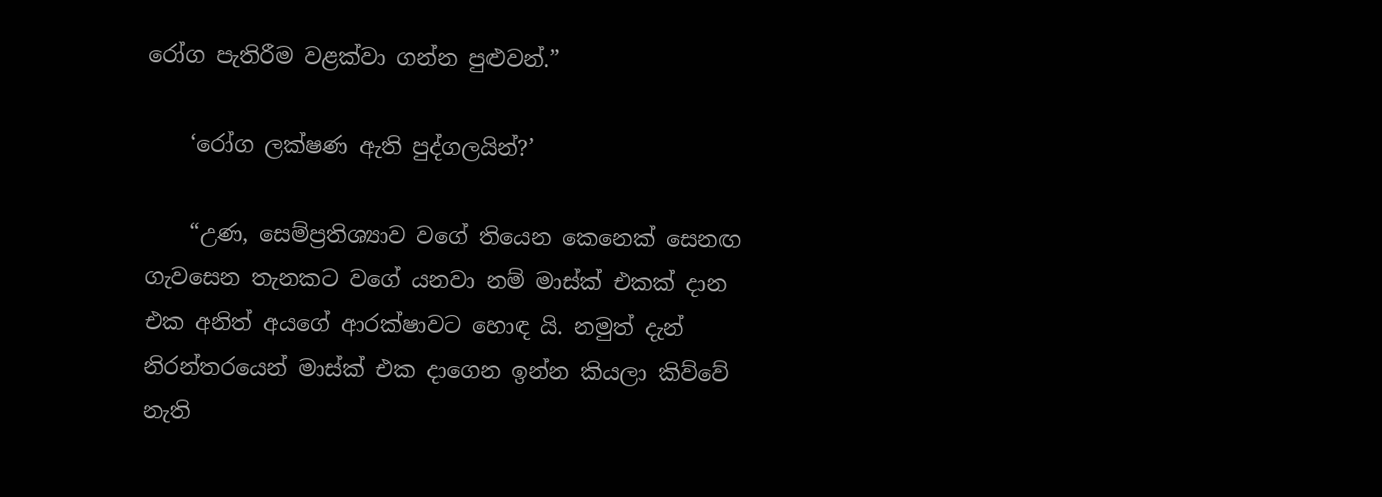රෝග පැතිරීම වළක්වා ගන්න පුළුවන්.”

    ‘රෝග ලක්ෂණ ඇති පුද්ගලයින්?’

    “උණ, සෙම්ප්‍රතිශ්‍යාව වගේ තියෙන කෙනෙක් සෙනඟ ගැවසෙන තැනකට වගේ යනවා නම් මාස්ක් එකක් දාන එක අනිත් අයගේ ආරක්ෂාවට හොඳ යි. නමුත් දැන් නිරන්තරයෙන් මාස්ක් එක දාගෙන ඉන්න කියලා කිව්වේ නැති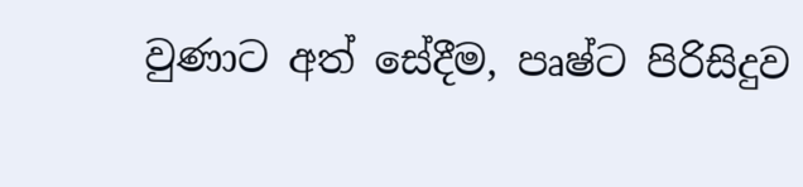වුණාට අත් සේදීම, පෘෂ්ට පිරිසිදුව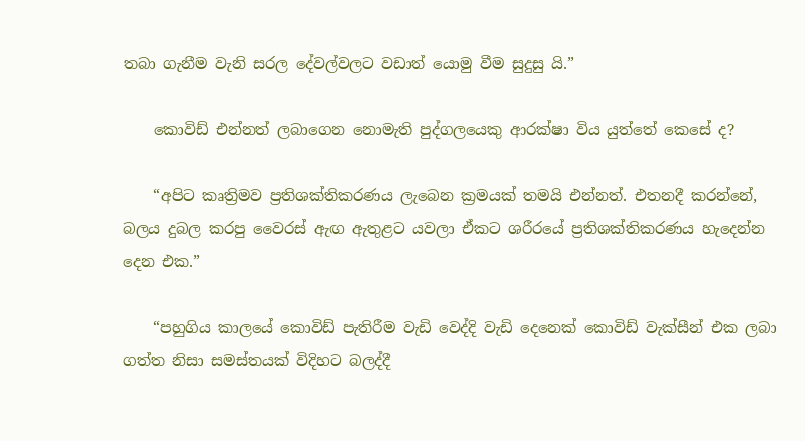තබා ගැනීම වැනි සරල දේවල්වලට වඩාත් යොමු වීම සුදුසු යි.”

    කොවිඩ් එන්නත් ලබාගෙන නොමැති පුද්ගලයෙකු ආරක්ෂා විය යුත්තේ කෙසේ ද?

    “අපිට කෘත්‍රිමව ප්‍රතිශක්තිකරණය ලැබෙන ක්‍රමයක් තමයි එන්නත්. එතනදී කරන්නේ, බලය දුබල කරපු වෛරස් ඇඟ ඇතුළට යවලා ඒකට ශරීරයේ ප්‍රතිශක්තිකරණය හැදෙන්න දෙන එක.”

    “පහුගිය කාලයේ කොවිඩ් පැතිරීම වැඩි වෙද්දි වැඩි දෙනෙක් කොවිඩ් වැක්සීන් එක ලබා ගත්ත නිසා සමස්තයක් විදිහට බලද්දී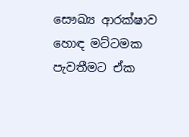සෞඛ්‍ය ආරක්ෂාව හොඳ මට්ටමක පැවතීමට ඒක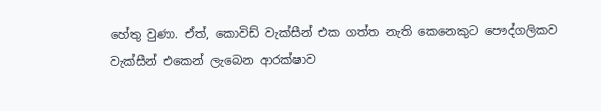හේතු වුණා. ඒත්, කොවිඩ් වැක්සීන් එක ගත්ත නැති කෙනෙකුට පෞද්ගලිකව වැක්සීන් එකෙන් ලැබෙන ආරක්ෂාව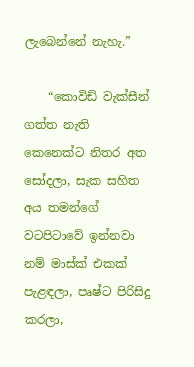ලැබෙන්නේ නැහැ.”

    “කොවිඩ් වැක්සීන් ගත්ත නැති කෙනෙක්ට නිතර අත සෝදලා, සැක සහිත අය තමන්ගේ වටපිටාවේ ඉන්නවා නම් මාස්ක් එකක් පැළඳලා, පෘෂ්ට පිරිසිදු කරලා,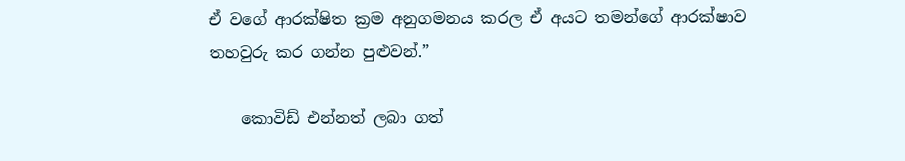ඒ වගේ ආරක්ෂිත ක්‍රම අනුගමනය කරල ඒ අයට තමන්ගේ ආරක්ෂාව තහවුරු කර ගන්න පුළුවන්.”

    කොවිඩ් එන්නත් ලබා ගත්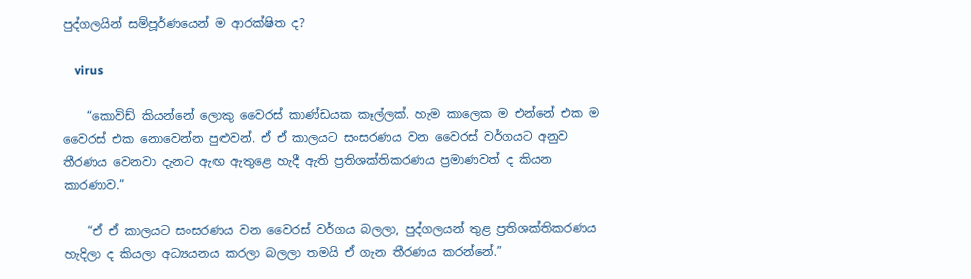පුද්ගලයින් සම්පූර්ණයෙන් ම ආරක්ෂිත ද?

    virus

    “කොවිඩ් කියන්නේ ලොකු වෛරස් කාණ්ඩයක කෑල්ලක්. හැම කාලෙක ම එන්නේ එක ම වෛරස් එක නොවෙන්න පුළුවන්. ඒ ඒ කාලයට සංසරණය වන වෛරස් වර්ගයට අනුව තීරණය වෙනවා දැනට ඇඟ ඇතුළෙ හැදී ඇති ප්‍රතිශක්තිකරණය ප්‍රමාණවත් ද කියන කාරණාව.”

    “ඒ ඒ කාලයට සංසරණය වන වෛරස් වර්ගය බලලා, පුද්ගලයන් තුළ ප්‍රතිශක්තිකරණය හැදිලා ද කියලා අධ්‍යයනය කරලා බලලා තමයි ඒ ගැන තීරණය කරන්නේ.”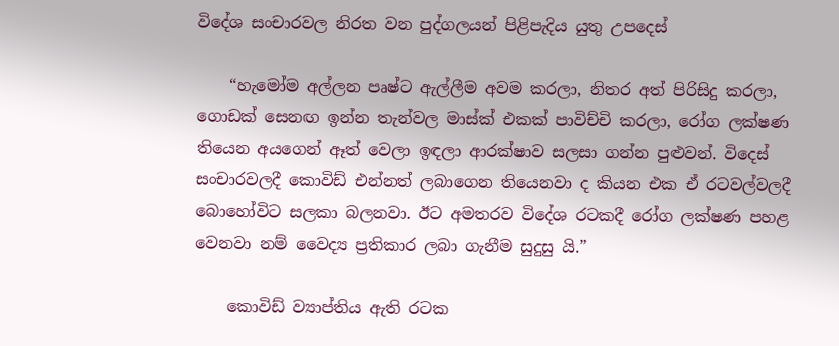විදේශ සංචාරවල නිරත වන පුද්ගලයන් පිළිපැදිය යුතු උපදෙස්

    “හැමෝම අල්ලන පෘෂ්ට ඇල්ලීම අවම කරලා, නිතර අත් පිරිසිදු කරලා, ගොඩක් සෙනඟ ඉන්න තැන්වල මාස්ක් එකක් පාවිච්චි කරලා, රෝග ලක්ෂණ තියෙන අයගෙන් ඈත් වෙලා ඉඳලා ආරක්ෂාව සලසා ගන්න පුළුවන්. විදෙස් සංචාරවලදී කොවිඩ් එන්නත් ලබාගෙන තියෙනවා ද කියන එක ඒ රටවල්වලදී බොහෝවිට සලකා බලනවා. ඊට අමතරව විදේශ රටකදී රෝග ලක්ෂණ පහළ වෙනවා නම් වෛද්‍ය ප්‍රතිකාර ලබා ගැනීම සුදුසු යි.”

    කොවිඩ් ව්‍යාප්තිය ඇති රටක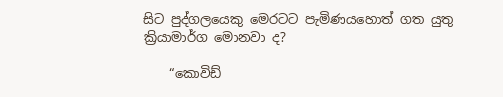සිට පුද්ගලයෙකු මෙරටට පැමිණයහොත් ගත යුතු ක්‍රියාමාර්ග මොනවා ද?

    “කොවිඩ්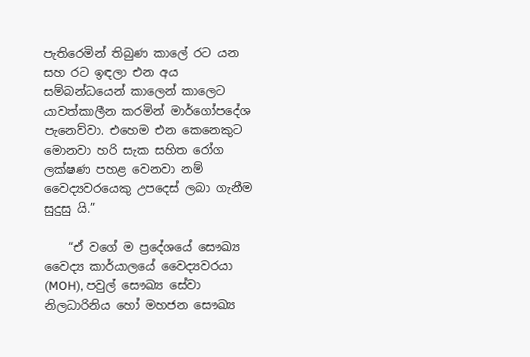පැතිරෙමින් තිබුණ කාලේ රට යන සහ රට ඉඳලා එන අය සම්බන්ධයෙන් කාලෙන් කාලෙට යාවත්කාලීන කරමින් මාර්ගෝපදේශ පැනෙව්වා. එහෙම එන කෙනෙකුට මොනවා හරි සැක සහිත රෝග ලක්ෂණ පහළ වෙනවා නම් වෛද්‍යවරයෙකු උපදෙස් ලබා ගැනීම සුදුසු යි.”

    “ඒ වගේ ම ප්‍රදේශයේ සෞඛ්‍ය වෛද්‍ය කාර්යාලයේ වෛද්‍යවරයා (MOH), පවුල් සෞඛ්‍ය සේවා නිලධාරිනිය හෝ මහජන සෞඛ්‍ය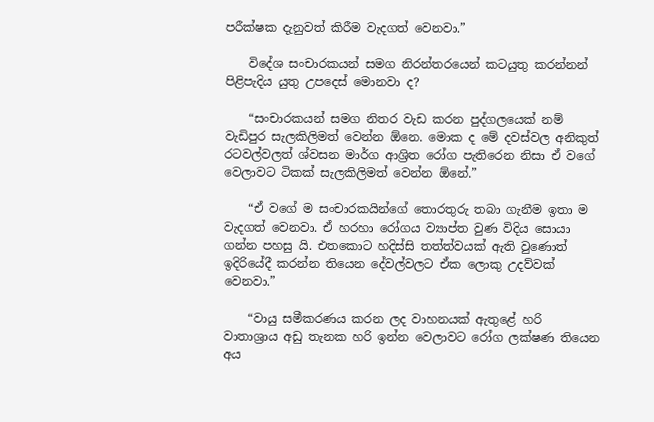පරීක්ෂක දැනුවත් කිරීම වැදගත් වෙනවා.”

    විදේශ සංචාරකයන් සමග නිරන්තරයෙන් කටයුතු කරන්නන් පිළිපැදිය යුතු උපදෙස් මොනවා ද?

    “සංචාරකයන් සමග නිතර වැඩ කරන පුද්ගලයෙක් නම් වැඩිපුර සැලකිලිමත් වෙන්න ඕනෙ. මොක ද මේ දවස්වල අනිකුත් රටවල්වලත් ශ්වසන මාර්ග ආශ්‍රිත රෝග පැතිරෙන නිසා ඒ වගේ වෙලාවට ටිකක් සැලකිලිමත් වෙන්න ඕනේ.”

    “ඒ වගේ ම සංචාරකයින්ගේ තොරතුරු තබා ගැනීම ඉතා ම වැදගත් වෙනවා. ඒ හරහා රෝගය ව්‍යාප්ත වුණ විදිය සොයා ගන්න පහසු යි. එතකොට හදිස්සි තත්ත්වයක් ඇති වුණොත් ඉදිරියේදී කරන්න තියෙන දේවල්වලට ඒක ලොකු උදව්වක් වෙනවා.”

    “වායු සමීකරණය කරන ලද වාහනයක් ඇතුළේ හරි වාතාශ්‍රාය අඩු තැනක හරි ඉන්න වෙලාවට රෝග ලක්ෂණ තියෙන අය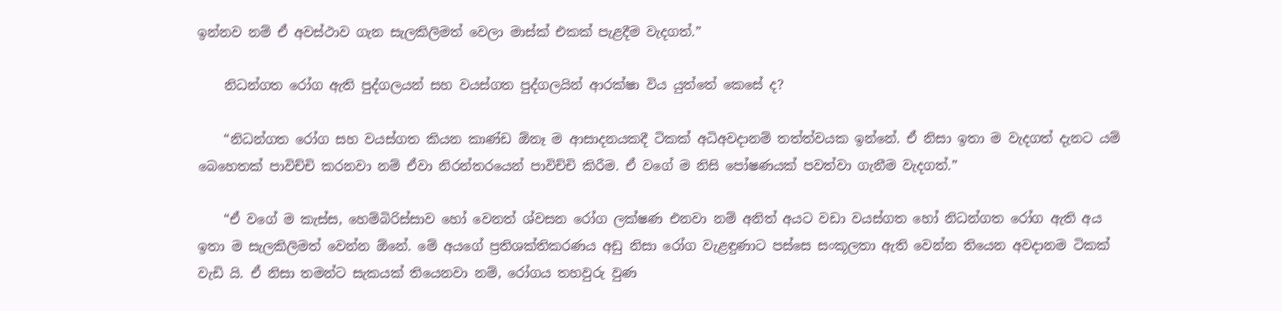ඉන්නව නම් ඒ අවස්ථාව ගැන සැලකිලිමත් වෙලා මාස්ක් එකක් පැළදීම වැදගත්.”

    නිධන්ගත රෝග ඇති පුද්ගලයන් සහ වයස්ගත පුද්ගලයින් ආරක්ෂා විය යුත්තේ කෙසේ ද?

    “නිධන්ගත රෝග සහ වයස්ගත කියන කාණ්ඩ ඕනෑ ම ආසාදනයකදී ටිකක් අධිඅවදානම් තත්ත්වයක ඉන්නේ. ඒ නිසා ඉතා ම වැදගත් දැනට යම් බෙහෙතක් පාවිච්චි කරනවා නම් ඒවා නිරන්තරයෙන් පාවිච්චි කිරීම. ඒ වගේ ම නිසි පෝෂණයක් පවත්වා ගැනීම වැදගත්.”

    “ඒ වගේ ම කැස්ස, හෙම්බිරිස්සාව හෝ වෙනත් ශ්වසන රෝග ලක්ෂණ එනවා නම් අනිත් අයට වඩා වයස්ගත හෝ නිධන්ගත රෝග ඇති අය ඉතා ම සැලකිලිමත් වෙන්න ඕනේ. මේ අයගේ ප්‍රතිශක්තිකරණය අඩු නිසා රෝග වැළඳුණාට පස්සෙ සංකූලතා ඇති වෙන්න තියෙන අවදානම ටිකක් වැඩි යි. ඒ නිසා තමන්ට සැකයක් තියෙනවා නම්, රෝගය තහවුරු වුණ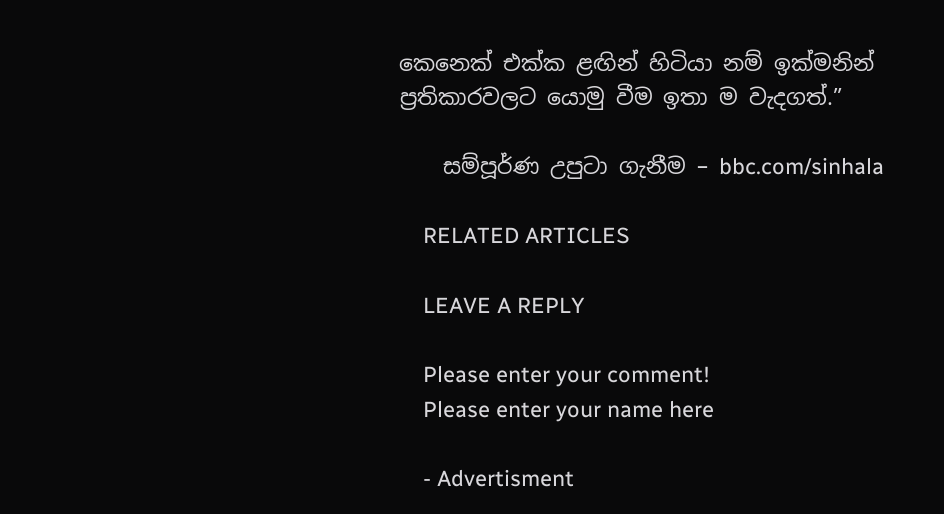කෙනෙක් එක්ක ළඟින් හිටියා නම් ඉක්මනින් ප්‍රතිකාරවලට යොමු වීම ඉතා ම වැදගත්.”

    සම්පූර්ණ උපුටා ගැනීම – bbc.com/sinhala

    RELATED ARTICLES

    LEAVE A REPLY

    Please enter your comment!
    Please enter your name here

    - Advertisment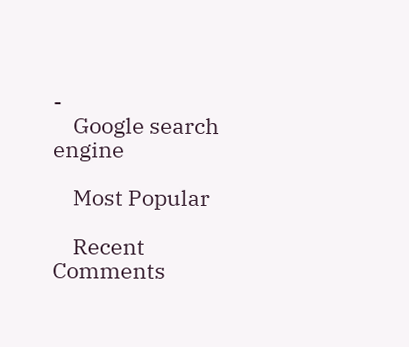-
    Google search engine

    Most Popular

    Recent Comments